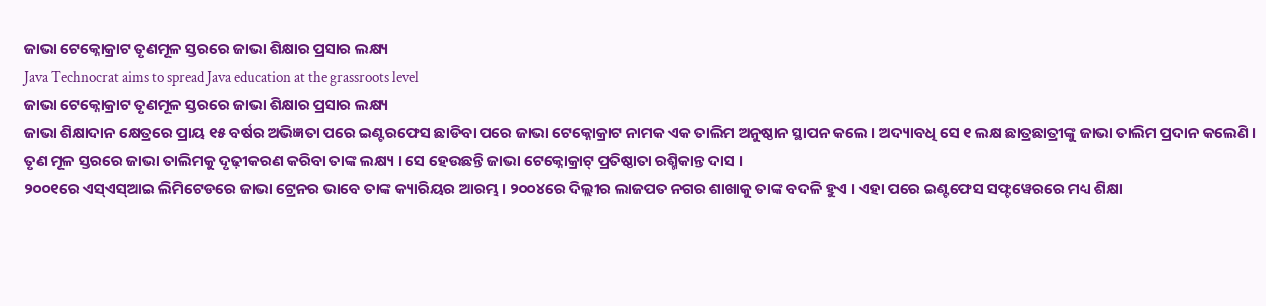ଜାଭା ଟେକ୍ନୋକ୍ରାଟ ତୃଣମୂଳ ସ୍ତରରେ ଜାଭା ଶିକ୍ଷାର ପ୍ରସାର ଲକ୍ଷ୍ୟ
Java Technocrat aims to spread Java education at the grassroots level
ଜାଭା ଟେକ୍ନୋକ୍ରାଟ ତୃଣମୂଳ ସ୍ତରରେ ଜାଭା ଶିକ୍ଷାର ପ୍ରସାର ଲକ୍ଷ୍ୟ
ଜାଭା ଶିକ୍ଷାଦାନ କ୍ଷେତ୍ରରେ ପ୍ରାୟ ୧୫ ବର୍ଷର ଅଭିଜ୍ଞତା ପରେ ଇଣ୍ଟରଫେସ ଛାଡିବା ପରେ ଜାଭା ଟେକ୍ନୋକ୍ରାଟ ନାମକ ଏକ ତାଲିମ ଅନୁଷ୍ଠାନ ସ୍ଥାପନ କଲେ । ଅଦ୍ୟାବଧି ସେ ୧ ଲକ୍ଷ ଛାତ୍ରଛାତ୍ରୀଙ୍କୁ ଜାଭା ତାଲିମ ପ୍ରଦାନ କଲେଣି । ତୃଣ ମୂଳ ସ୍ତରରେ ଜାଭା ତାଲିମକୁ ଦୃଢ଼ୀକରଣ କରିବା ତାଙ୍କ ଲକ୍ଷ୍ୟ । ସେ ହେଉଛନ୍ତି ଜାଭା ଟେକ୍ନୋକ୍ରାଟ୍ ପ୍ରତିଷ୍ଠାତା ରଶ୍ମିକାନ୍ତ ଦାସ ।
୨୦୦୧ରେ ଏସ୍ଏସ୍ଆଇ ଲିମିଟେଡରେ ଜାଭା ଟ୍ରେନର ଭାବେ ତାଙ୍କ କ୍ୟାରିୟର ଆରମ୍ଭ । ୨୦୦୪ରେ ଦିଲ୍ଲୀର ଲାଜପତ ନଗର ଶାଖାକୁ ତାଙ୍କ ବଦଳି ହୁଏ । ଏହା ପରେ ଇଣ୍ଟଫେସ ସଫ୍ଟୱେରରେ ମଧ୍ୟ ଶିକ୍ଷା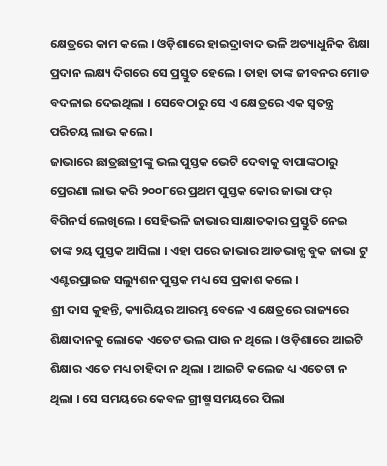କ୍ଷେତ୍ରରେ କାମ କଲେ । ଓଡ଼ିଶାରେ ହାଇଦ୍ରାବାଦ ଭଳି ଅତ୍ୟାଧୁନିକ ଶିକ୍ଷା ପ୍ରଦାନ ଲକ୍ଷ୍ୟ ଦିଗରେ ସେ ପ୍ରସ୍ତୁତ ହେଲେ । ତାହା ତାଙ୍କ ଜୀବନର ମୋଡ ବଦଳାଇ ଦେଇଥିଲା । ସେବେଠାରୁ ସେ ଏ କ୍ଷେତ୍ରରେ ଏକ ସ୍ୱତନ୍ତ୍ର ପରିଚୟ ଲାଭ କଲେ ।
ଜାଭାରେ ଛାତ୍ରଛାତ୍ରୀଙ୍କୁ ଭଲ ପୁସ୍ତକ ଭେଟି ଦେବାକୁ ବାପାଙ୍କଠାରୁ ପ୍ରେରଣା ଲାଭ କରି ୨୦୦୮ରେ ପ୍ରଥମ ପୁସ୍ତକ କୋର ଜାଭା ଫର୍ ବିଗିନର୍ସ ଲେଖିଲେ । ସେହିଭଳି ଜାଭାର ସାକ୍ଷାତକାର ପ୍ରସ୍ତୁତି ନେଇ ତାଙ୍କ ୨ୟ ପୁସ୍ତକ ଆସିଲା । ଏହା ପରେ ଜାଭାର ଆଡଭାନ୍ସ ବୁକ ଜାଭା ଟୁ ଏଣ୍ଟରପ୍ରାଇଜ ସଲ୍ୟୁଶନ ପୁସ୍ତକ ମଧ୍ୟ ସେ ପ୍ରକାଶ କଲେ ।
ଶ୍ରୀ ଦାସ କୁହନ୍ତି, କ୍ୟାରିୟର ଆରମ୍ଭ ବେଳେ ଏ କ୍ଷେତ୍ରରେ ରାଜ୍ୟରେ ଶିକ୍ଷାଦାନକୁ ଲୋକେ ଏତେଟ ଭଲ ପାଉ ନ ଥିଲେ । ଓଡ଼ିଶାରେ ଆଇଟି ଶିକ୍ଷାର ଏତେ ମଧ୍ୟ ଚାହିଦା ନ ଥିଲା । ଆଇଟି କଲେଜ ଧ୍ୟ ଏତେଟା ନ ଥିଲା । ସେ ସମୟରେ କେବଳ ଗ୍ରୀଷ୍ମ ସମୟରେ ପିଲା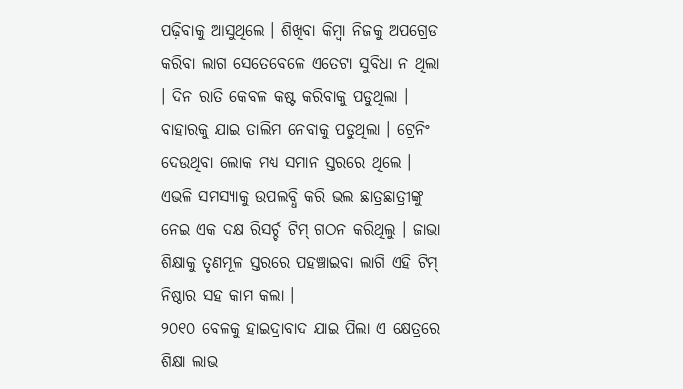ପଢ଼ିବାକୁ ଆସୁଥିଲେ । ଶିଖିବା କିମ୍ବା ନିଜକୁ ଅପଗ୍ରେଡ କରିବା ଲାଗ ସେତେବେଳେ ଏତେଟା ସୁବିଧା ନ ଥିଲା । ଦିନ ରାତି କେବଳ କଷ୍ଟ କରିବାକୁ ପଡୁଥିଲା । ବାହାରକୁ ଯାଇ ତାଲିମ ନେବାକୁ ପଡୁଥିଲା । ଟ୍ରେନିଂ ଦେଉଥିବା ଲୋକ ମଧ୍ୟ ସମାନ ସ୍ତରରେ ଥିଲେ । ଏଭଳି ସମସ୍ୟାକୁ ଉପଲବ୍ଧି କରି ଭଲ ଛାତ୍ରଛାତ୍ରୀଙ୍କୁ ନେଇ ଏକ ଦକ୍ଷ ରିସର୍ଚ୍ଚ ଟିମ୍ ଗଠନ କରିଥିଲୁ । ଜାଭା ଶିକ୍ଷାକୁ ତୃଣମୂଳ ସ୍ତରରେ ପହଞ୍ଚାଇବା ଲାଗି ଏହି ଟିମ୍ ନିଷ୍ଠାର ସହ କାମ କଲା ।
୨୦୧୦ ବେଳକୁ ହାଇଦ୍ରାବାଦ ଯାଇ ପିଲା ଏ କ୍ଷେତ୍ରରେ ଶିକ୍ଷା ଲାଭ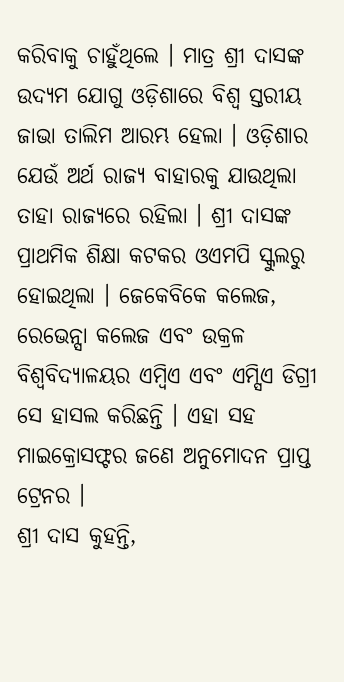କରିବାକୁ ଚାହୁଁଥିଲେ । ମାତ୍ର ଶ୍ରୀ ଦାସଙ୍କ ଉଦ୍ୟମ ଯୋଗୁ ଓଡ଼ିଶାରେ ବିଶ୍ୱ ସ୍ତରୀୟ ଜାଭା ତାଲିମ ଆରମ୍ଭ ହେଲା । ଓଡ଼ିଶାର ଯେଉଁ ଅର୍ଥ ରାଜ୍ୟ ବାହାରକୁ ଯାଉଥିଲା ତାହା ରାଜ୍ୟରେ ରହିଲା । ଶ୍ରୀ ଦାସଙ୍କ ପ୍ରାଥମିକ ଶିକ୍ଷା କଟକର ଓଏମପି ସ୍କୁଲରୁ ହୋଇଥିଲା । ଜେକେବିକେ କଲେଜ, ରେଭେନ୍ସା କଲେଜ ଏବଂ ଉକ୍ରଳ ବିଶ୍ୱବିଦ୍ୟାଳୟର ଏମ୍ବିଏ ଏବଂ ଏମ୍ସିଏ ଡିଗ୍ରୀ ସେ ହାସଲ କରିଛନ୍ତି । ଏହା ସହ ମାଇକ୍ରୋସଫ୍ଟର ଜଣେ ଅନୁମୋଦନ ପ୍ରାପ୍ତ ଟ୍ରେନର ।
ଶ୍ରୀ ଦାସ କୁହନ୍ତି,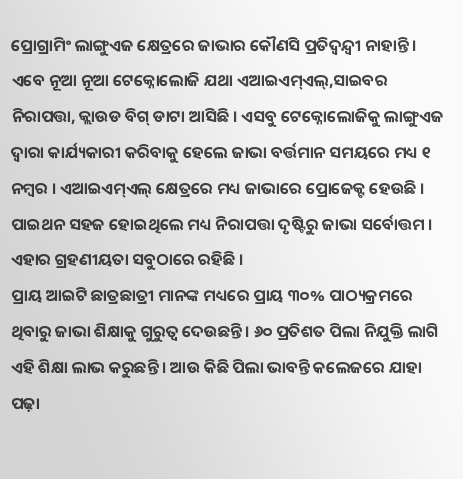ପ୍ରୋଗ୍ରାମିଂ ଲାଙ୍ଗୁଏଜ କ୍ଷେତ୍ରରେ ଜାଭାର କୌଣସି ପ୍ରତିଦ୍ୱନ୍ଦ୍ୱୀ ନାହାନ୍ତି । ଏବେ ନୂଆ ନୂଆ ଟେକ୍ନୋଲୋଜି ଯଥା ଏଆଇଏମ୍ଏଲ୍,ସାଇବର ନିରାପତ୍ତା, କ୍ଲାଉଡ ବିଗ୍ ଡାଟା ଆସିଛି । ଏସବୁ ଟେକ୍ନୋଲୋଜିକୁ ଲାଙ୍ଗୁଏଜ ଦ୍ୱାରା କାର୍ଯ୍ୟକାରୀ କରିବାକୁ ହେଲେ ଜାଭା ବର୍ତ୍ତମାନ ସମୟରେ ମଧ୍ୟ ୧ ନମ୍ବର । ଏଆଇଏମ୍ଏଲ୍ କ୍ଷେତ୍ରରେ ମଧ୍ୟ ଜାଭାରେ ପ୍ରୋଜେକ୍ଟ ହେଉଛି । ପାଇଥନ ସହଜ ହୋଇଥିଲେ ମଧ୍ୟ ନିରାପତ୍ତା ଦୃଷ୍ଟିରୁ ଜାଭା ସର୍ବୋତ୍ତମ । ଏହାର ଗ୍ରହଣୀୟତା ସବୁଠାରେ ରହିଛି ।
ପ୍ରାୟ ଆଇଟି ଛାତ୍ରଛାତ୍ରୀ ମାନଙ୍କ ମଧ୍ୟରେ ପ୍ରାୟ ୩୦% ପାଠ୍ୟକ୍ରମରେ ଥିବାରୁ ଜାଭା ଶିକ୍ଷାକୁ ଗୁରୁତ୍ୱ ଦେଉଛନ୍ତି । ୬୦ ପ୍ରତିଶତ ପିଲା ନିଯୁକ୍ତି ଲାଗି ଏହି ଶିକ୍ଷା ଲାଭ କରୁଛନ୍ତି । ଆଉ କିଛି ପିଲା ଭାବନ୍ତି କଲେଜରେ ଯାହା ପଢ଼ା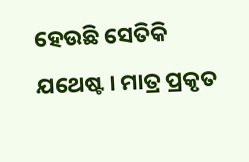ହେଉଛି ସେତିକି ଯଥେଷ୍ଟ । ମାତ୍ର ପ୍ରକୃତ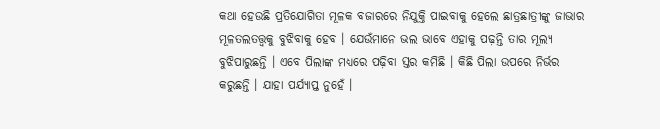କଥା ହେଉଛି ପ୍ରତିଯୋଗିତା ମୂଳକ ବଜାରରେ ନିଯୁକ୍ତି ପାଇବାକୁ ହେଲେ ଛାତ୍ରଛାତ୍ରୀଙ୍କୁ ଜାଭାର ମୂଳତଲତତ୍ତ୍ୱକୁ ବୁଝିବାକୁ ହେବ । ଯେଉଁମାନେ ଭଲ ଭାବେ ଏହାକୁ ପଢ଼ନ୍ତି ତାର ମୂଲ୍ୟ ବୁଝିପାରୁଛନ୍ତି । ଏବେ ପିଲାଙ୍କ ମଧ୍ୟରେ ପଢ଼ିବା ସ୍ତର କମିଛି । କିଛି ପିଲା ଉପରେ ନିର୍ଭର କରୁଛନ୍ତି । ଯାହା ପର୍ଯ୍ୟାପ୍ତ ନୁହେଁ ।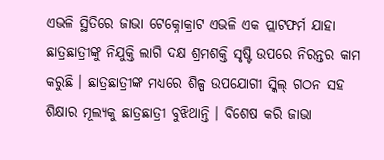ଏଭଳି ସ୍ଥିତିରେ ଜାଭା ଟେକ୍ନୋକ୍ରାଟ ଏଭଳି ଏକ ପ୍ଲାଟଫର୍ମ ଯାହା ଛାତ୍ରଛାତ୍ରୀଙ୍କୁ ନିଯୁକ୍ତି ଲାଗି ଦକ୍ଷ ଶ୍ରମଶକ୍ତି ସୃଷ୍ଟି ଉପରେ ନିରନ୍ତର କାମ କରୁଛି । ଛାତ୍ରଛାତ୍ରୀଙ୍କ ମଧ୍ୟରେ ଶିଳ୍ପ ଉପଯୋଗୀ ସ୍କିଲ୍ ଗଠନ ସହ ଶିକ୍ଷାର ମୂଲ୍ୟକୁ ଛାତ୍ରଛାତ୍ରୀ ବୁଝିଥାନ୍ତି । ବିଶେଷ କରି ଜାଭା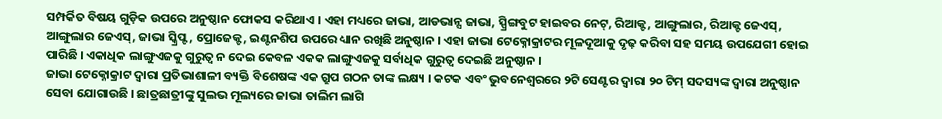ସମ୍ପର୍କିତ ବିଷୟ ଗୁଡ଼ିକ ଉପରେ ଅନୁଷ୍ଠାନ ଫୋକସ କରିଥାଏ । ଏହା ମଧ୍ୟରେ ଜାଭା, ଆଡଭାନ୍ସ ଜାଭା, ସ୍ପ୍ରିଙ୍ଗବୁଟ ହାଇବର ନେଟ୍, ରିଆକ୍ଟ, ଆଙ୍ଗୁଲାର, ରିଆକ୍ଟ ଜେଏସ୍, ଆଙ୍ଗୁଲାର ଜେଏସ୍, ଜାଭା ସ୍କ୍ରିପ୍ଟ, ପ୍ରୋଜେକ୍ଟ, ଇଣ୍ଟନଶିପ ଉପରେ ଧ୍ୟାନ ରଖିଛି ଅନୁଷ୍ଠାନ । ଏହା ଜାଭା ଟେକ୍ନୋକ୍ରାଟର ମୂଳଦୂଆକୁ ଦୃଢ଼ କରିବା ସହ ସମୟ ଉପଯେଗୀ ହୋଇ ପାରିଛି । ଏକାଧିକ ଲାଙ୍ଗୁଏଜକୁ ଗୁରୁତ୍ୱ ନ ଦେଇ କେବଳ ଏକକ ଲାଙ୍ଗୁଏଜକୁ ସର୍ବାଧିକ ଗୁରୁତ୍ୱ ଦେଇଛି ଅନୁଷ୍ଠାନ ।
ଜାଭା ଟେକ୍ନୋକ୍ରାଟ ଦ୍ୱାରା ପ୍ରତିଭାଶାଳୀ ବ୍ୟକ୍ତି ବିଶେଷଙ୍କ ଏକ ଗ୍ରୁପ ଗଠନ ତାଙ୍କ ଲକ୍ଷ୍ୟ । କଟକ ଏବଂ ଭୁବନେଶ୍ୱରରେ ୨ଟି ସେଣ୍ଟର ଦ୍ୱାରା ୨୦ ଟିମ୍ ସଦସ୍ୟଙ୍କ ଦ୍ୱାରା ଅନୁଷ୍ଠାନ ସେବା ଯୋଗାଉଛି । ଛାତ୍ରଛାତ୍ରୀଙ୍କୁ ସୁଲଭ ମୂଲ୍ୟରେ ଜାଭା ତାଲିମ ଲାଗି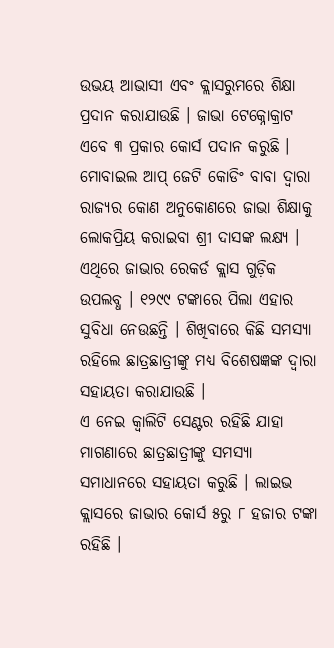ଉଭୟ ଆଭାସୀ ଏବଂ କ୍ଲାସରୁମରେ ଶିକ୍ଷା ପ୍ରଦାନ କରାଯାଉଛି । ଜାଭା ଟେକ୍ନୋକ୍ରାଟ ଏବେ ୩ ପ୍ରକାର କୋର୍ସ ପଦାନ କରୁଛି । ମୋବାଇଲ ଆପ୍ ଜେଟି କୋଡିଂ ବାବା ଦ୍ୱାରା ରାଜ୍ୟର କୋଣ ଅନୁକୋଣରେ ଜାଭା ଶିକ୍ଷାକୁ ଲୋକପ୍ରିୟ କରାଇବା ଶ୍ରୀ ଦାସଙ୍କ ଲକ୍ଷ୍ୟ । ଏଥିରେ ଜାଭାର ରେକର୍ଡ କ୍ଲାସ ଗୁଡ଼ିକ ଉପଲବ୍ଧ । ୧୨୯୯ ଟଙ୍କାରେ ପିଲା ଏହାର ସୁବିଧା ନେଉଛନ୍ତି । ଶିଖିବାରେ କିଛି ସମସ୍ୟା ରହିଲେ ଛାତ୍ରଛାତ୍ରୀଙ୍କୁ ମଧ୍ୟ ବିଶେଷଜ୍ଞଙ୍କ ଦ୍ୱାରା ସହାୟତା କରାଯାଉଛି ।
ଏ ନେଇ କ୍ୱାଲିଟି ସେଣ୍ଟର ରହିଛି ଯାହା ମାଗଣାରେ ଛାତ୍ରଛାତ୍ରୀଙ୍କୁ ସମସ୍ୟା ସମାଧାନରେ ସହାୟତା କରୁଛି । ଲାଇଭ କ୍ଲାସରେ ଜାଭାର କୋର୍ସ ୫ରୁ ୮ ହଜାର ଟଙ୍କା ରହିଛି ।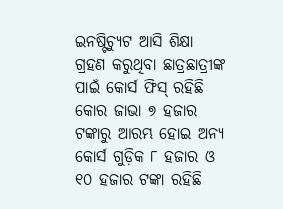ଇନଷ୍ଟିଚ୍ୟୁଟ ଆସି ଶିକ୍ଷା ଗ୍ରହଣ କରୁଥିବା ଛାତ୍ରଛାତ୍ରୀଙ୍କ ପାଇଁ କୋର୍ସ ଫିସ୍ ରହିଛି କୋର ଜାଭା ୭ ହଜାର ଟଙ୍କାରୁ ଆରମ୍ଭ ହୋଇ ଅନ୍ୟ କୋର୍ସ ଗୁଡ଼ିକ ୮ ହଜାର ଓ ୧୦ ହଜାର ଟଙ୍କା ରହିଛି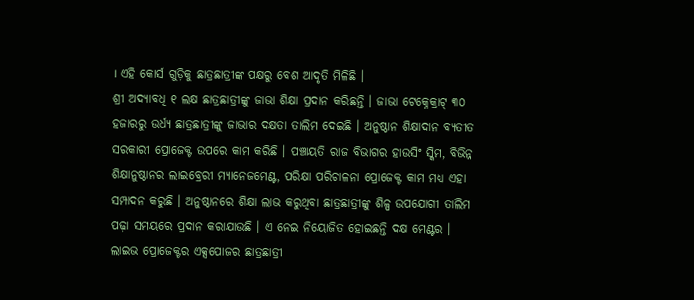। ଏହି କୋର୍ସ ଗୁଡ଼ିକୁ ଛାତ୍ରଛାତ୍ରୀଙ୍କ ପକ୍ଷରୁ ବେଶ ଆଦୃତି ମିଳିଛି ।
ଶ୍ରୀ ଅଦ୍ୟାବଧି ୧ ଲକ୍ଷ ଛାତ୍ରଛାତ୍ରୀଙ୍କୁ ଜାଭା ଶିକ୍ଷା ପ୍ରଦାନ କରିଛନ୍ତି । ଜାଭା ଟେକ୍ନେକ୍ରାଟ୍ ୩୦ ହଜାରରୁ ଉର୍ଧ୍ୟ ଛାତ୍ରଛାତ୍ରୀଙ୍କୁ ଜାଭାର ଦକ୍ଷତା ତାଲିମ ଦେଇଛି । ଅନୁଷ୍ଠାନ ଶିକ୍ଷାଦାନ ବ୍ୟତୀତ ସରକାରୀ ପ୍ରୋଜେକ୍ଟ ଉପରେ କାମ କରିଛି । ପଞ୍ଚାୟତି ରାଜ ବିଭାଗର ହାଉସିଂ ସ୍କିମ, ବିଭିନ୍ନ ଶିକ୍ଷାନୁଷ୍ଠାନର ଲାଇବ୍ରେରୀ ମ୍ୟାନେଜମେଣ୍ଟ, ପରିକ୍ଷା ପରିଚାଳନା ପ୍ରୋଜେକ୍ଟ କାମ ମଧ୍ୟ ଏହା ସମ୍ପାଦନ କରୁଛି । ଅନୁଷ୍ଠାନରେ ଶିକ୍ଷା ଲାଭ କରୁଥିବା ଛାତ୍ରଛାତ୍ରୀଙ୍କୁ ଶିଳ୍ପ ଉପଯୋଗୀ ତାଲିମ ପଢ଼ା ସମୟରେ ପ୍ରଦାନ କରାଯାଉଛି । ଏ ନେଇ ନିୟୋଜିତ ହୋଇଛନ୍ତି ଦକ୍ଷ ମେଣ୍ଟର । ଲାଇଭ ପ୍ରୋଜେକ୍ଟର ଏକ୍ସପୋଜର ଛାତ୍ରଛାତ୍ରୀ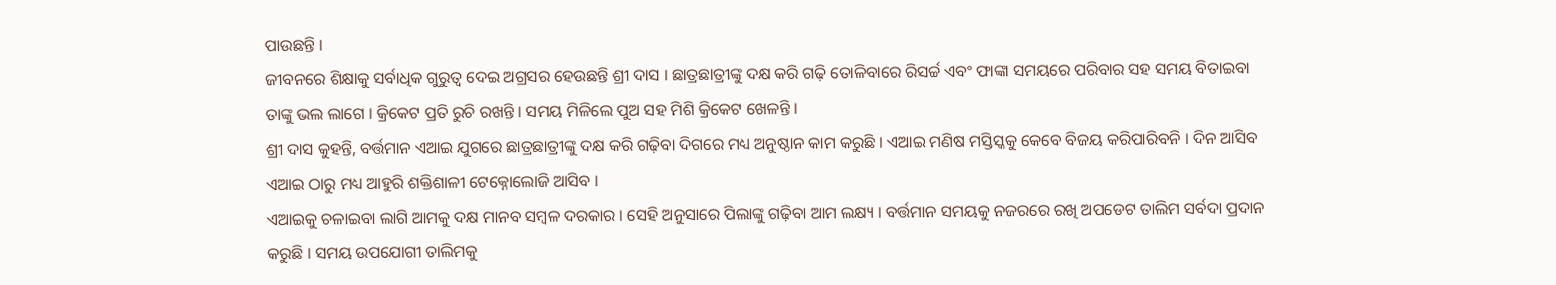ପାଉଛନ୍ତି ।
ଜୀବନରେ ଶିକ୍ଷାକୁ ସର୍ବାଧିକ ଗୁରୁତ୍ୱ ଦେଇ ଅଗ୍ରସର ହେଉଛନ୍ତି ଶ୍ରୀ ଦାସ । ଛାତ୍ରଛାତ୍ରୀଙ୍କୁ ଦକ୍ଷ କରି ଗଢ଼ି ତୋଳିବାରେ ରିସର୍ଚ୍ଚ ଏବଂ ଫାଙ୍କା ସମୟରେ ପରିବାର ସହ ସମୟ ବିତାଇବା ତାଙ୍କୁ ଭଲ ଲାଗେ । କ୍ରିକେଟ ପ୍ରତି ରୁଚି ରଖନ୍ତି । ସମୟ ମିଳିଲେ ପୁଅ ସହ ମିଶି କ୍ରିକେଟ ଖେଳନ୍ତି ।
ଶ୍ରୀ ଦାସ କୁହନ୍ତି, ବର୍ତ୍ତମାନ ଏଆଇ ଯୁଗରେ ଛାତ୍ରଛାତ୍ରୀଙ୍କୁ ଦକ୍ଷ କରି ଗଢ଼ିବା ଦିଗରେ ମଧ୍ୟ ଅନୁଷ୍ଠାନ କାମ କରୁଛି । ଏଆଇ ମଣିଷ ମସ୍ତିସ୍କକୁ କେବେ ବିଜୟ କରିପାରିବନି । ଦିନ ଆସିବ ଏଆଇ ଠାରୁ ମଧ୍ୟ ଆହୁରି ଶକ୍ତିଶାଳୀ ଟେକ୍ନୋଲୋଜି ଆସିବ ।
ଏଆଇକୁ ଚଳାଇବା ଲାଗି ଆମକୁ ଦକ୍ଷ ମାନବ ସମ୍ବଳ ଦରକାର । ସେହି ଅନୁସାରେ ପିଲାଙ୍କୁ ଗଢ଼ିବା ଆମ ଲକ୍ଷ୍ୟ । ବର୍ତ୍ତମାନ ସମୟକୁ ନଜରରେ ରଖି ଅପଡେଟ ତାଲିମ ସର୍ବଦା ପ୍ରଦାନ କରୁଛି । ସମୟ ଉପଯୋଗୀ ତାଲିମକୁ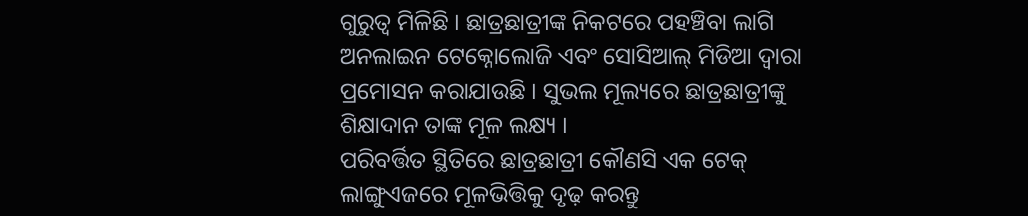ଗୁରୁତ୍ୱ ମିଳିଛି । ଛାତ୍ରଛାତ୍ରୀଙ୍କ ନିକଟରେ ପହଞ୍ଚିବା ଲାଗି ଅନଲାଇନ ଟେକ୍ନୋଲୋଜି ଏବଂ ସୋସିଆଲ୍ ମିଡିଆ ଦ୍ୱାରା ପ୍ରମୋସନ କରାଯାଉଛି । ସୁଭଲ ମୂଲ୍ୟରେ ଛାତ୍ରଛାତ୍ରୀଙ୍କୁ ଶିକ୍ଷାଦାନ ତାଙ୍କ ମୂଳ ଲକ୍ଷ୍ୟ ।
ପରିବର୍ତ୍ତିତ ସ୍ଥିତିରେ ଛାତ୍ରଛାତ୍ରୀ କୌଣସି ଏକ ଟେକ୍ ଲାଙ୍ଗୁଏଜରେ ମୂଳଭିତ୍ତିକୁ ଦୃଢ଼ କରନ୍ତୁ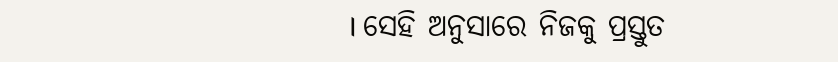। ସେହି ଅନୁସାରେ ନିଜକୁ ପ୍ରସ୍ତୁତ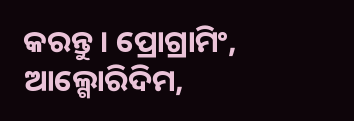କରନ୍ତୁ । ପ୍ରୋଗ୍ରାମିଂ, ଆଲ୍ଗୋରିଦିମ,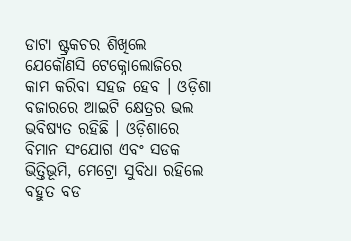ଡାଟା ଷ୍ଟ୍ରକଚର ଶିଖିଲେ ଯେକୌଣସି ଟେକ୍ନୋଲୋଜିରେ କାମ କରିବା ସହଜ ହେବ । ଓଡ଼ିଶା ବଜାରରେ ଆଇଟି କ୍ଷେତ୍ରର ଭଲ ଭବିଷ୍ୟତ ରହିଛି । ଓଡ଼ିଶାରେ ବିମାନ ସଂଯୋଗ ଏବଂ ସଡକ ଭିତ୍ତିଭୂମି, ମେଟ୍ରୋ ସୁବିଧା ରହିଲେ ବହୁତ ବଡ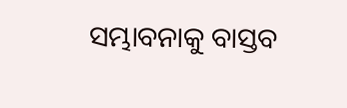ସମ୍ଭାବନାକୁ ବାସ୍ତବ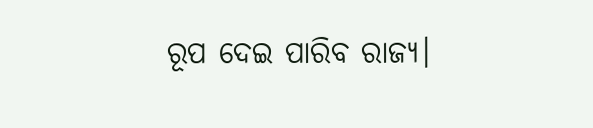ରୂପ ଦେଇ ପାରିବ ରାଜ୍ୟ।